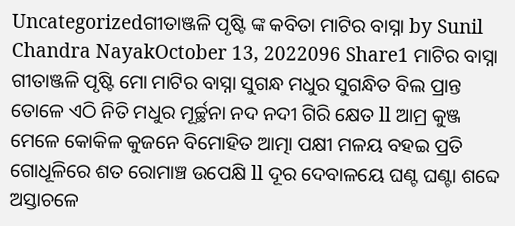Uncategorizedଗୀତାଞ୍ଜଳି ପୃଷ୍ଟି ଙ୍କ କବିତା ମାଟିର ବାସ୍ନା by Sunil Chandra NayakOctober 13, 2022096 Share1 ମାଟିର ବାସ୍ନା ଗୀତାଞ୍ଜଳି ପୃଷ୍ଟି ମୋ ମାଟିର ବାସ୍ନା ସୁଗନ୍ଧ ମଧୁର ସୁଗନ୍ଧିତ ବିଲ ପ୍ରାନ୍ତ ତୋଳେ ଏଠି ନିତି ମଧୁର ମୂର୍ଚ୍ଛନା ନଦ ନଦୀ ଗିରି କ୍ଷେତ ll ଆମ୍ର କୁଞ୍ଜ ମେଳେ କୋକିଳ କୁଜନେ ବିମୋହିତ ଆତ୍ମା ପକ୍ଷୀ ମଳୟ ବହଇ ପ୍ରତି ଗୋଧୂଳିରେ ଶତ ରୋମାଞ୍ଚ ଉପେକ୍ଷି ll ଦୂର ଦେବାଳୟେ ଘଣ୍ଟ ଘଣ୍ଟା ଶବ୍ଦେ ଅସ୍ତାଚଳେ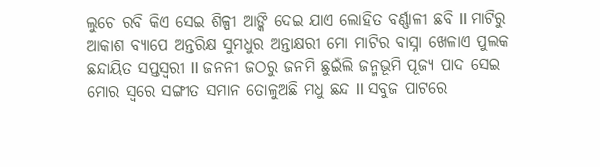ଲୁଚେ ରବି କିଏ ସେଇ ଶିଳ୍ପୀ ଆଙ୍କି ଦେଇ ଯାଏ ଲୋହିତ ବର୍ଣ୍ଣାଳୀ ଛବି ll ମାଟିରୁ ଆକାଶ ବ୍ୟାପେ ଅନ୍ତରିକ୍ଷ ସୁମଧୁର ଅନ୍ତାକ୍ଷରୀ ମୋ ମାଟିର ବାସ୍ନା ଖେଳାଏ ପୁଲକ ଛନ୍ଦାୟିତ ସପ୍ତସ୍ୱରୀ ll ଜନନୀ ଜଠରୁ ଜନମି ଛୁଇଁଲି ଜନ୍ମଭୂମି ପୂଜ୍ୟ ପାଦ ସେଇ ମୋର ସ୍ଵରେ ସଙ୍ଗୀତ ସମାନ ତୋଳୁଅଛି ମଧୁ ଛନ୍ଦ ll ସବୁଜ ପାଟରେ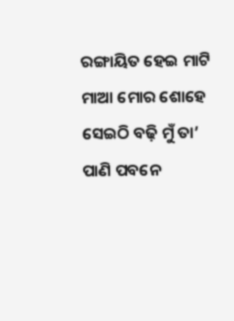ରଙ୍ଗାୟିତ ହେଇ ମାଟି ମାଆ ମୋର ଶୋହେ ସେଇଠି ବଢ଼ି ମୁଁ ତା’ ପାଣି ପବନେ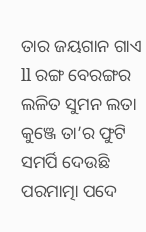ତାର ଜୟଗାନ ଗାଏ ll ରଙ୍ଗ ବେରଙ୍ଗର ଲଳିତ ସୁମନ ଲତା କୁଞ୍ଜେ ତା’ର ଫୁଟି ସମର୍ପି ଦେଉଛି ପରମାତ୍ମା ପଦେ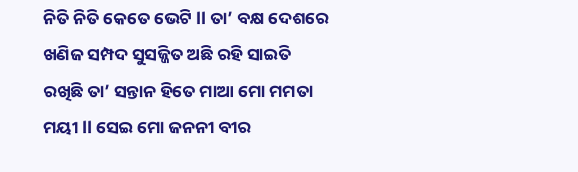ନିତି ନିତି କେତେ ଭେଟି ll ତା’ ବକ୍ଷ ଦେଶରେ ଖଣିଜ ସମ୍ପଦ ସୁସଜ୍ଜିତ ଅଛି ରହି ସାଇତି ରଖିଛି ତା’ ସନ୍ତାନ ହିତେ ମାଆ ମୋ ମମତା ମୟୀ ll ସେଇ ମୋ ଜନନୀ ବୀର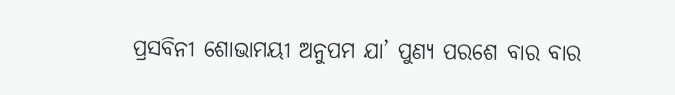ପ୍ରସବିନୀ ଶୋଭାମୟୀ ଅନୁପମ ଯା’ ପୁଣ୍ୟ ପରଶେ ବାର ବାର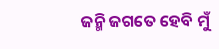ଜନ୍ମି ଜଗତେ ହେବି ମୁଁ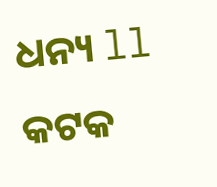ଧନ୍ୟ ll କଟକ